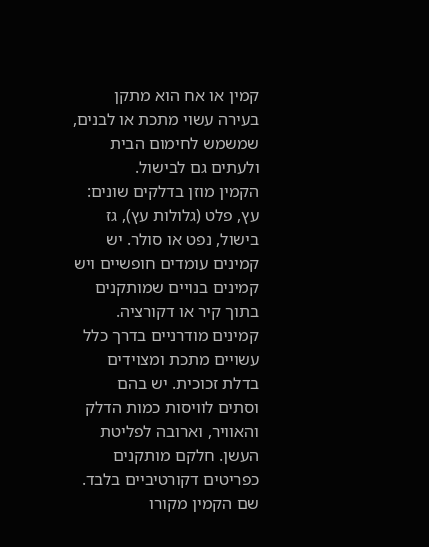קמין או אח הוא מתקן בעירה עשוי מתכת או לבנים, שמשמש לחימום הבית ולעתים גם לבישול.
הקמין מוזן בדלקים שונים: עץ, פלט (גלולות עץ), גז בישול, נפט או סולר. יש קמינים עומדים חופשיים ויש קמינים בנויים שמותקנים בתוך קיר או דקורציה.
קמינים מודרניים בדרך כלל עשויים מתכת ומצוידים בדלת זכוכית. יש בהם וסתים לוויסות כמות הדלק והאוויר, וארובה לפליטת העשן. חלקם מותקנים כפריטים דקורטיביים בלבד.
שם הקמין מקורו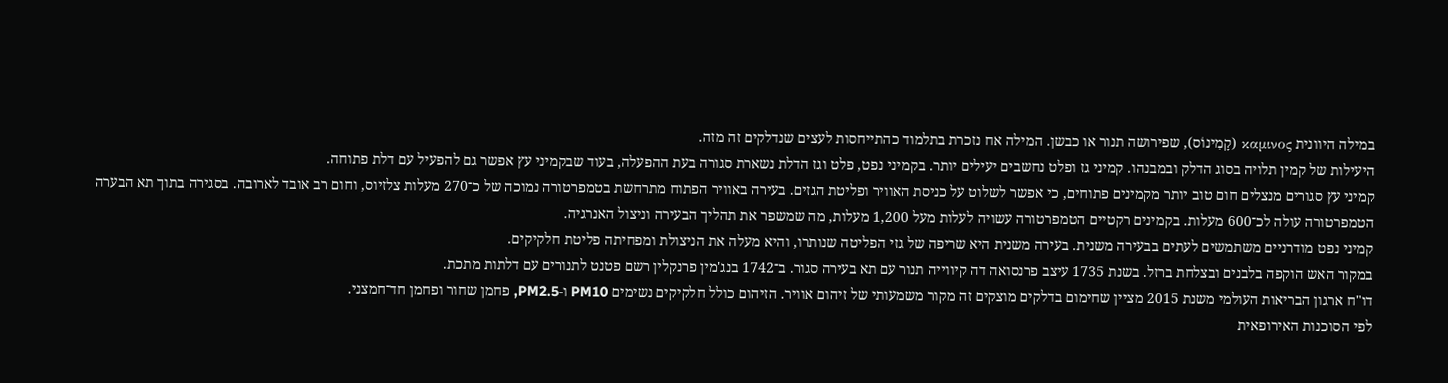במילה היוונית καμινος (קָמִינוֹס), שפירושה תנור או כבשן. המילה אח נזכרת בתלמוד כהתייחסות לעצים שנדלקים זה מזה.
היעילות של קמין תלויה בסוג הדלק ובמבנהו. קמיני גז ופלט נחשבים יעילים יותר. בקמיני נפט, פלט וגז הדלת נשארת סגורה בעת ההפעלה, בעוד שבקמיני עץ אפשר גם להפעיל עם דלת פתוחה.
קמיני עץ סגורים מנצלים חום טוב יותר מקמינים פתוחים, כי אפשר לשלוט על כניסת האוויר ופליטת הגזים. בעירה באוויר הפתוח מתרחשת בטמפרטורה נמוכה של כ־270 מעלות צלזיוס, וחום רב אובד לארובה. בסגירה בתוך תא הבערה הטמפרטורה עולה לכ־600 מעלות. בקמינים רקטיים הטמפרטורה עשויה לעלות מעל 1,200 מעלות, מה שמשפר את תהליך הבעירה וניצול האנרגיה.
קמיני נפט מודרניים משתמשים לעתים בבעירה משנית. בעירה משנית היא שריפה של גזי הפליטה שנותרו, והיא מעלה את הניצולת ומפחיתה פליטת חלקיקים.
במקור האש הוקפה בלבנים ובצלחת ברזל. בשנת 1735 עיצב פרנסואה דה קיווייה תנור עם תא בעירה סגור. ב־1742 בנג'מין פרנקלין רשם פטנט לתנורים עם דלתות מתכת.
דו"ח ארגון הבריאות העולמי משנת 2015 מציין שחימום בדלקים מוצקים זה מקור משמעותי של זיהום אוויר. הזיהום כולל חלקיקים נשימים PM10 ו‑PM2.5, פחמן שחור ופחמן חד־חמצני.
לפי הסוכנות האירופאית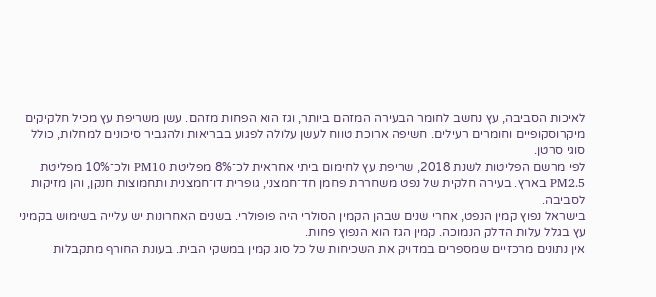לאיכות הסביבה, עץ נחשב לחומר הבעירה המזהם ביותר, וגז הוא הפחות מזהם. עשן משריפת עץ מכיל חלקיקים מיקרוסקופיים וחומרים רעילים. חשיפה ארוכת טווח לעשן עלולה לפגוע בבריאות ולהגביר סיכונים למחלות, כולל סוגי סרטן.
לפי מרשם הפליטות לשנת 2018, שריפת עץ לחימום ביתי אחראית לכ־8% מפליטת PM10 ולכ־10% מפליטת PM2.5 בארץ. בעירה חלקית של נפט משחררת פחמן חד־חמצני, גופרית דו־חמצנית ותחמוצות חנקן, והן מזיקות לסביבה.
בישראל נפוץ קמין הנפט, אחרי שנים שבהן הקמין הסולרי היה פופולרי. בשנים האחרונות יש עלייה בשימוש בקמיני עץ בגלל עלות הדלק הנמוכה. קמין הגז הוא הנפוץ פחות.
אין נתונים מרכזיים שמספרים במדויק את השכיחות של כל סוג קמין במשקי הבית. בעונת החורף מתקבלות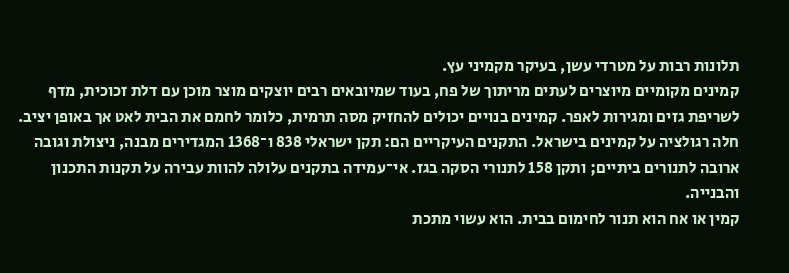תלונות רבות על מטרדי עשן, בעיקר מקמיני עץ.
קמינים מקומיים מיוצרים לעתים מריתוך של פח, בעוד שמיובאים רבים יוצקים מוצר מוכן עם דלת זכוכית, מדף לשריפת גזים ומגירות לאפר. קמינים בנויים יכולים להחזיק מסה תרמית, כלומר לחמם את הבית לאט אך באופן יציב.
חלה רגולציה על קמינים בישראל. התקנים העיקריים הם: תקן ישראלי 838 ו־1368 המגדירים מבנה, ניצולת וגובה ארובה לתנורים ביתיים; ותקן 158 לתנורי הסקה בגז. אי־עמידה בתקנים עלולה להוות עבירה על תקנות התכנון והבנייה.
קמין או אח הוא תנור לחימום בבית. הוא עשוי מתכת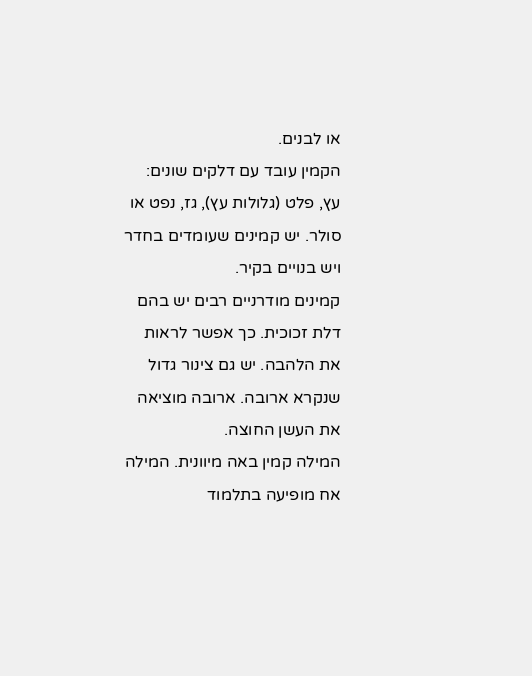או לבנים.
הקמין עובד עם דלקים שונים: עץ, פלט (גלולות עץ), גז, נפט או סולר. יש קמינים שעומדים בחדר ויש בנויים בקיר.
קמינים מודרניים רבים יש בהם דלת זכוכית. כך אפשר לראות את הלהבה. יש גם צינור גדול שנקרא ארובה. ארובה מוציאה את העשן החוצה.
המילה קמין באה מיוונית. המילה אח מופיעה בתלמוד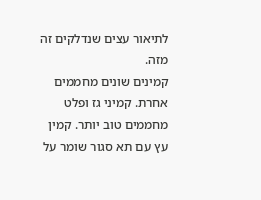לתיאור עצים שנדלקים זה מזה.
קמינים שונים מחממים אחרת. קמיני גז ופלט מחממים טוב יותר. קמין עץ עם תא סגור שומר על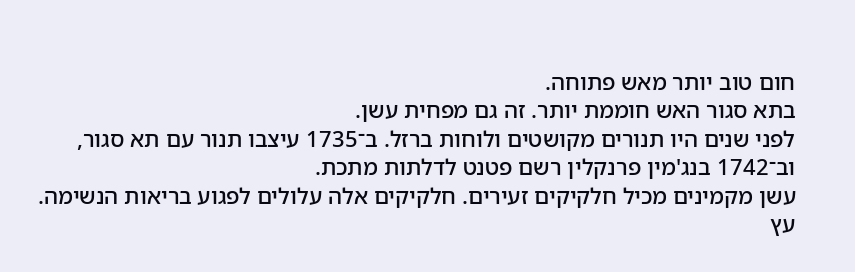חום טוב יותר מאש פתוחה.
בתא סגור האש חוממת יותר. זה גם מפחית עשן.
לפני שנים היו תנורים מקושטים ולוחות ברזל. ב־1735 עיצבו תנור עם תא סגור, וב־1742 בנג'מין פרנקלין רשם פטנט לדלתות מתכת.
עשן מקמינים מכיל חלקיקים זעירים. חלקיקים אלה עלולים לפגוע בריאות הנשימה. עץ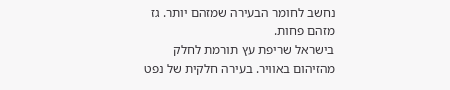נחשב לחומר הבעירה שמזהם יותר. גז מזהם פחות.
בישראל שריפת עץ תורמת לחלק מהזיהום באוויר. בעירה חלקית של נפט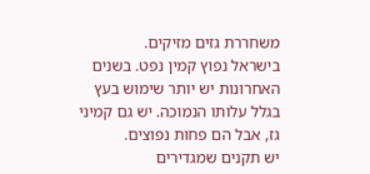משחררת גזים מזיקים.
בישראל נפוץ קמין נפט. בשנים האחרונות יש יותר שימוש בעץ בגלל עלותו הנמוכה. יש גם קמיני גז, אבל הם פחות נפוצים.
יש תקנים שמגדירים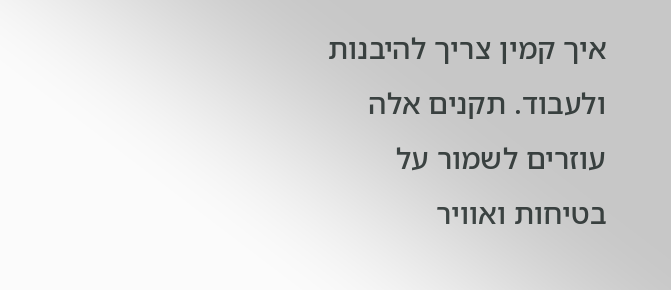איך קמין צריך להיבנות ולעבוד. תקנים אלה עוזרים לשמור על בטיחות ואוויר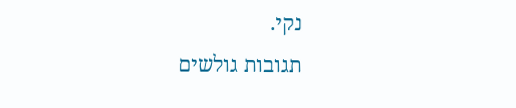נקי.
תגובות גולשים